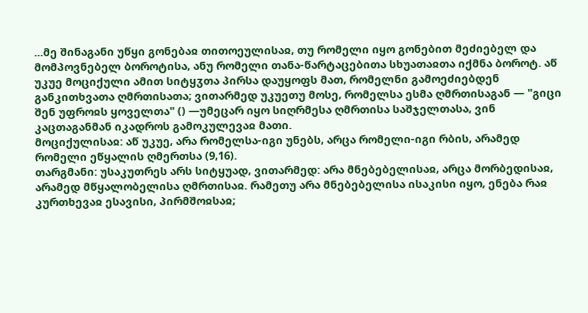...მე შინაგანი უწყი გონებაჲ თითოეულისაჲ, თუ რომელი იყო გონებით მეძიებელ და მომპოვნებელ ბოროტისა, ანუ რომელი თანა-წარტაცებითა სხუათაჲთა იქმნა ბოროტ. აწ უკუე მოციქული ამით სიტყჳთა პირსა დაუყოფს მათ, რომელნი გამოეძიებდენ განკითხვათა ღმრთისათა; ვითარმედ უკუეთუ მოსე, რომელსა ესმა ღმრთისაგან — "გიცი შენ უფროჲს ყოველთა" () —უმეცარ იყო სიღრმესა ღმრთისა საშჯელთასა, ვინ კაცთაგანმან იკადროს გამოკულევაჲ მათი.
მოციქულისაჲ: აწ უკუე, არა რომელსა-იგი უნებს, არცა რომელი-იგი რბის, არამედ რომელი ეწყალის ღმერთსა (9,16).
თარგმანი: უსაკუთრეს არს სიტყუად, ვითარმედ: არა მნებებელისაჲ, არცა მორბედისაჲ, არამედ მწყალობელისა ღმრთისაჲ. რამეთუ არა მნებებელისა ისაკისი იყო, ენება რაჲ კურთხევაჲ ესავისი, პირმშოჲსაჲ;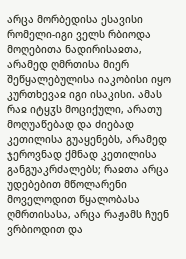არცა მორბედისა ესავისი რომელი-იგი ველს რბიოდა მოღებითა ნადირისაჲთა, არამედ ღმრთისა მიერ შეწყალებულისა იაკობისი იყო კურთხევაჲ იგი ისაკისი. ამას რაჲ იტყჳს მოციქული, არათუ მოღუაწებად და ძიებად კეთილისა გუაყენებს, არამედ ჯეროვნად ქმნად კეთილისა განგუაკრძალებს; რაჲთა არცა უდებებით მწოლარენი მოველოდით წყალობასა ღმრთისასა, არცა რაჟამს ჩუენ ვრბიოდით და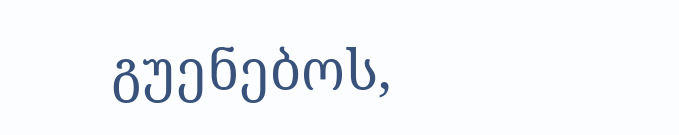გუენებოს,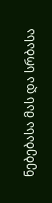ნებებასა მას და სრბასა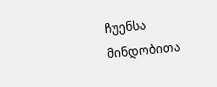ჩუენსა მინდობითა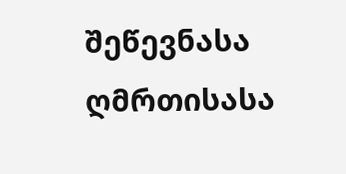შეწევნასა ღმრთისასა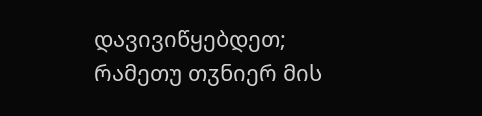დავივიწყებდეთ; რამეთუ თჳნიერ მის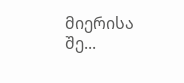მიერისა შე...